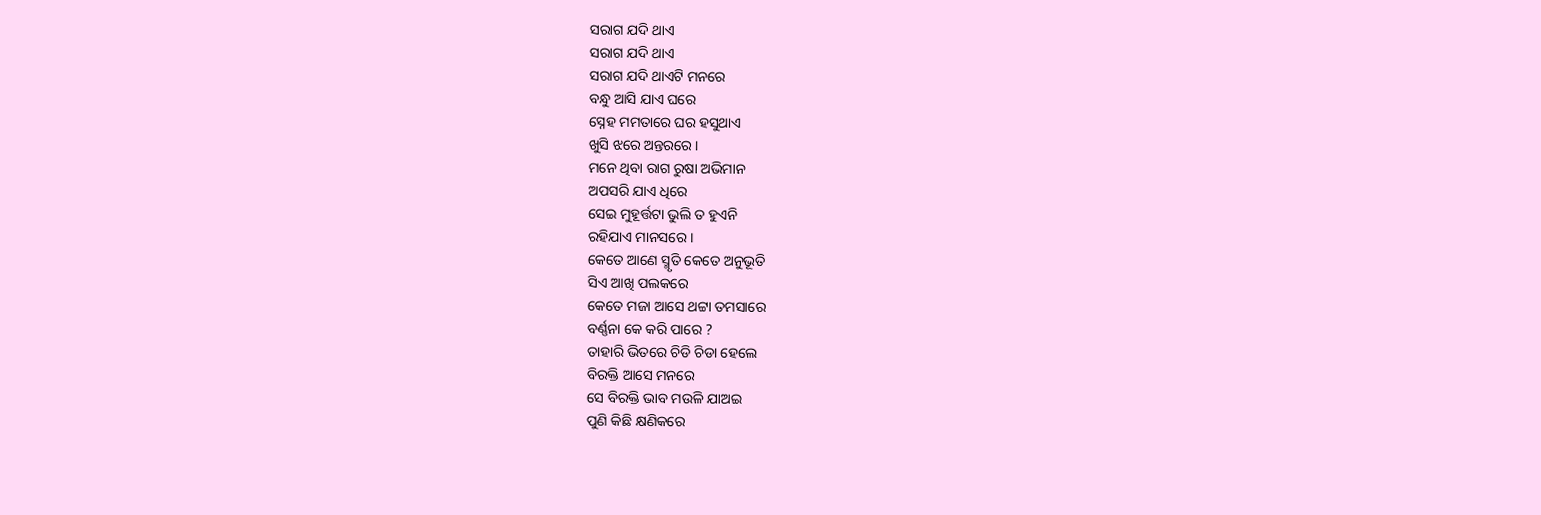ସରାଗ ଯଦି ଥାଏ
ସରାଗ ଯଦି ଥାଏ
ସରାଗ ଯଦି ଥାଏଟି ମନରେ
ବନ୍ଧୁ ଆସି ଯାଏ ଘରେ
ସ୍ନେହ ମମତାରେ ଘର ହସୁଥାଏ
ଖୁସି ଝରେ ଅନ୍ତରରେ ।
ମନେ ଥିବା ରାଗ ରୁଷା ଅଭିମାନ
ଅପସରି ଯାଏ ଧିରେ
ସେଇ ମୁହୂର୍ତ୍ତଟା ଭୁଲି ତ ହୁଏନି
ରହିଯାଏ ମାନସରେ ।
କେତେ ଆଣେ ସ୍ମୃତି କେତେ ଅନୁଭୂତି
ସିଏ ଆଖି ପଲକରେ
କେତେ ମଜା ଆସେ ଥଟ୍ଟା ତମସାରେ
ବର୍ଣ୍ଣନା କେ କରି ପାରେ ?
ତାହାରି ଭିତରେ ଚିଡି ଚିଡା ହେଲେ
ବିରକ୍ତି ଆସେ ମନରେ
ସେ ବିରକ୍ତି ଭାବ ମଉଳି ଯାଅଇ
ପୁଣି କିଛି କ୍ଷଣିକରେ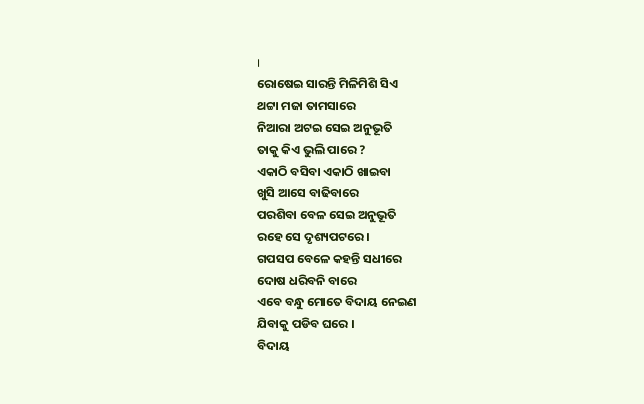।
ରୋଷେଇ ସାରନ୍ତି ମିଳିମିଶି ସିଏ
ଥଟ୍ଟା ମଜା ତାମସାରେ
ନିଆରା ଅଟଇ ସେଇ ଅନୁଭୂତି
ତାକୁ କିଏ ଭୁଲି ପାରେ ?
ଏକାଠି ବସିବା ଏକାଠି ଖାଇବା
ଖୁସି ଆସେ ବାଢିବାରେ
ପରଶିବା ବେଳ ସେଇ ଅନୁଭୂତି
ରହେ ସେ ଦୃଶ୍ୟପଟରେ ।
ଗପସପ ବେଳେ କହନ୍ତି ସଧୀରେ
ଦୋଷ ଧରିବନି ବାରେ
ଏବେ ବନ୍ଧୁ ମୋତେ ବିଦାୟ ନେଇଣ
ଯିବାକୁ ପଡିବ ଘରେ ।
ବିଦାୟ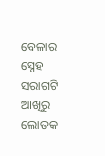ବେଳାର ସ୍ନେହ ସରାଗଟି
ଆଖିରୁ ଲୋତକ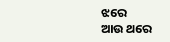ଝରେ
ଆଉ ଥରେ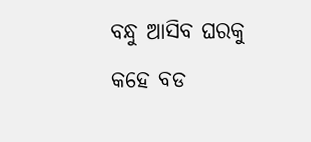ବନ୍ଧୁ ଆସିବ ଘରକୁ
କହେ ବଡ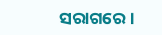ସରାଗରେ ।